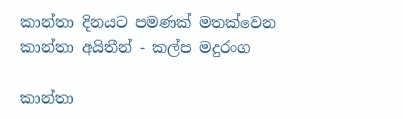කාන්තා දිනයට පමණක් මතක්වෙන කාන්තා අයිතීන් - කල්ප මදුරංග

කාන්තා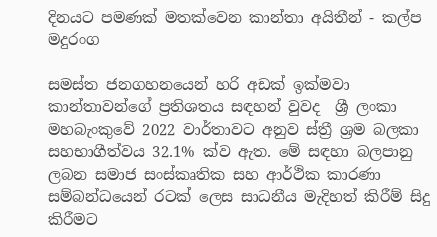දිනයට පමණක් මතක්වෙන කාන්තා අයිතීන් - කල්ප මදුරංග

සමස්ත ජනගහනයෙන් හරි අඩක් ඉක්මවා කාන්තාවන්ගේ ප්‍රතිශතය සඳහන් වුවද  ශ්‍රී ලංකා මහබැංකුවේ 2022 වාර්තාවට අනුව ස්ත්‍රී ශ්‍රම බලකා සහභාගීත්වය 32.1% ක්ව ඇත. මේ සඳහා බලපානු ලබන සමාජ සංස්කෘතික සහ ආර්ථික කාරණා සම්බන්ධයෙන් රටක් ලෙස සාධනීය මැදිහත් කිරීම් සිදු කිරීමට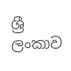ශ්‍රී ලංකාව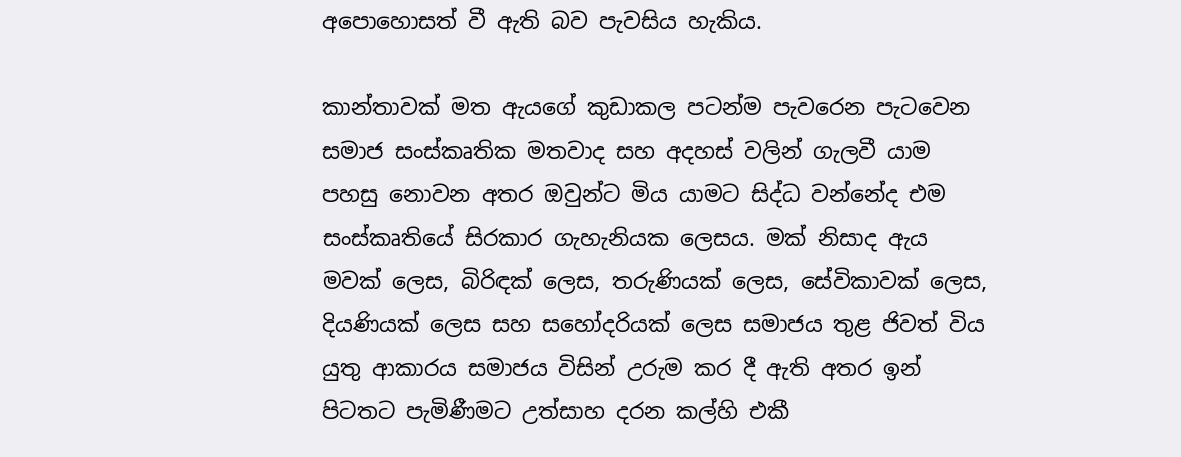අපොහොසත් වී ඇති බව පැවසිය හැකිය.

කාන්තාවක් මත ඇයගේ කුඩාකල පටන්ම පැවරෙන පැටවෙන සමාජ සංස්කෘතික මතවාද සහ අදහස් වලින් ගැලවී යාම  පහසු නොවන අතර ඔවුන්ට මිය යාමට සිද්ධ වන්නේද එම සංස්කෘතියේ සිරකාර ගැහැනියක ලෙසය. මක් නිසාද ඇය මවක් ලෙස, බිරිඳක් ලෙස, තරුණියක් ලෙස, සේවිකාවක් ලෙස, දියණියක් ලෙස සහ සහෝදරියක් ලෙස සමාජය තුළ ජිවත් විය යුතු ආකාරය සමාජය විසින් උරුම කර දී ඇති අතර ඉන් පිටතට පැමිණීමට උත්සාහ දරන කල්හි එකී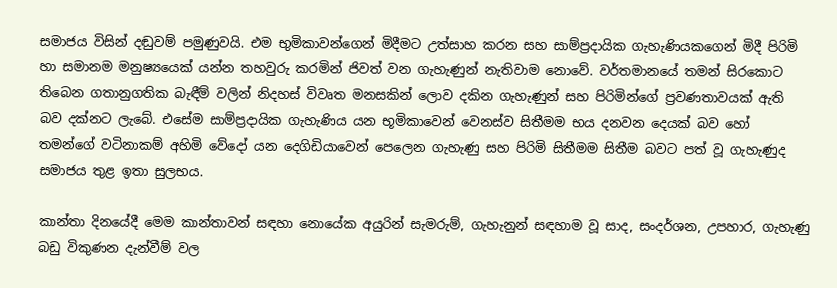සමාජය විසින් දඬුවම් පමුණුවයි. එම භුමිකාවන්ගෙන් මිදීමට උත්සාහ කරන සහ සාම්ප්‍රදායික ගැහැණියකගෙන් මිදී පිරිමි හා සමානම මනුෂ්‍යයෙක් යන්න තහවුරු කරමින් ජිවත් වන ගැහැණුන් නැතිවාම නොවේ. වර්තමානයේ තමන් සිරකොට තිබෙන ගතානුගතික බැඳීම් වලින් නිදහස් විවෘත මනසකින් ලොව දකින ගැහැණුන් සහ පිරිමින්ගේ ප්‍රවණතාවයක් ඇති බව දක්නට ලැබේ. එසේම සාම්ප්‍රදායික ගැහැණිය යන භූමිකාවෙන් වෙනස්ව සිතීමම භය දනවන දෙයක් බව හෝ තමන්ගේ වටිනාකම් අහිමි වේදෝ යන දෙගිඩියාවෙන් පෙලෙන ගැහැණු සහ පිරිමි සිතීමම සිතීම බවට පත් වූ ගැහැණුද සමාජය තුළ ඉතා සුලභය.

කාන්තා දිනයේදී මෙම කාන්තාවන් සඳහා නොයේක අයුරින් සැමරුම්, ගැහැනුන් සඳහාම වූ සාද, සංදර්ශන, උපහාර, ගැහැණු බඩු විකුණන දැන්වීම් වල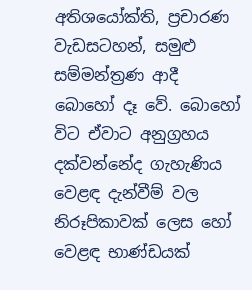අතිශයෝක්ති, ප්‍රචාරණ වැඩසටහන්, සමුළු සම්මන්ත්‍රණ ආදී බොහෝ දෑ වේ. බොහෝ විට ඒවාට අනුග්‍රහය දක්වන්නේද ගැහැණිය වෙළඳ දැන්වීම් වල නිරූපිකාවක් ලෙස හෝ වෙළඳ භාණ්ඩයක්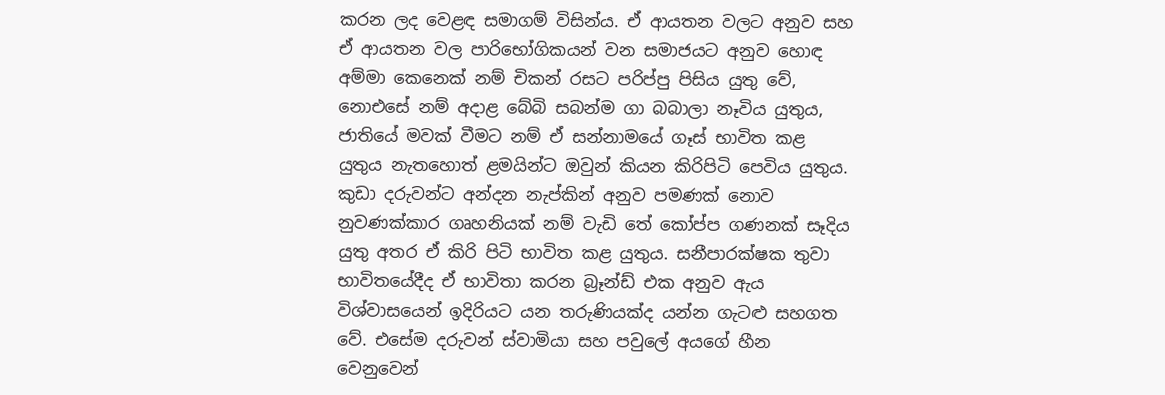කරන ලද වෙළඳ සමාගම් විසින්ය. ඒ ආයතන වලට අනුව සහ ඒ ආයතන වල පාරිභෝගිකයන් වන සමාජයට අනුව හොඳ අම්මා කෙනෙක් නම් චිකන් රසට පරිප්පු පිසිය යුතු වේ, නොඑසේ නම් අදාළ බේබි සබන්ම ගා බබාලා නෑවිය යුතුය, ජාතියේ මවක් වීමට නම් ඒ සන්නාමයේ ගෑස් භාවිත කළ යුතුය නැතහොත් ළමයින්ට ඔවුන් කියන කිරිපිටි පෙවිය යුතුය. කුඩා දරුවන්ට අන්දන නැප්කින් අනුව පමණක් නොව නුවණක්කාර ගෘහනියක් නම් වැඩි තේ කෝප්ප ගණනක් සෑදිය  යුතු අතර ඒ කිරි පිටි භාවිත කළ යුතුය. සනීපාරක්ෂක තුවා භාවිතයේදීද ඒ භාවිතා කරන බ්‍රෑන්ඩ් එක අනුව ඇය විශ්වාසයෙන් ඉදිරියට යන තරුණියක්ද යන්න ගැටළු සහගත වේ. එසේම දරුවන් ස්වාමියා සහ පවුලේ අයගේ හීන වෙනුවෙන්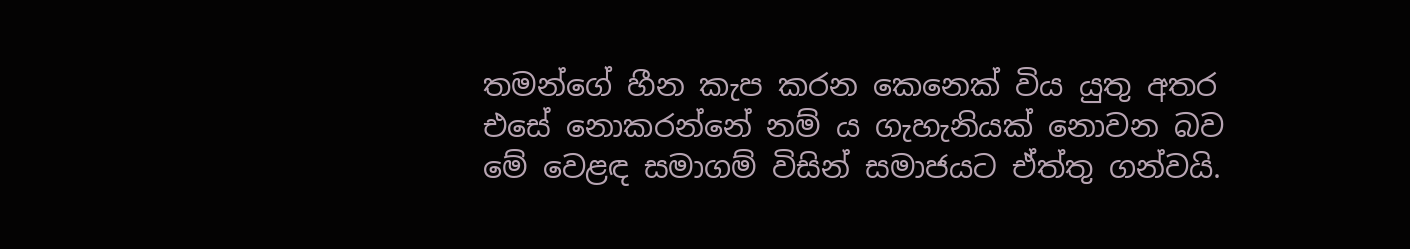තමන්ගේ හීන කැප කරන කෙනෙක් විය යුතු අතර එසේ නොකරන්නේ නම් ය ගැහැනියක් නොවන බව මේ වෙළඳ සමාගම් විසින් සමාජයට ඒත්තු ගන්වයි.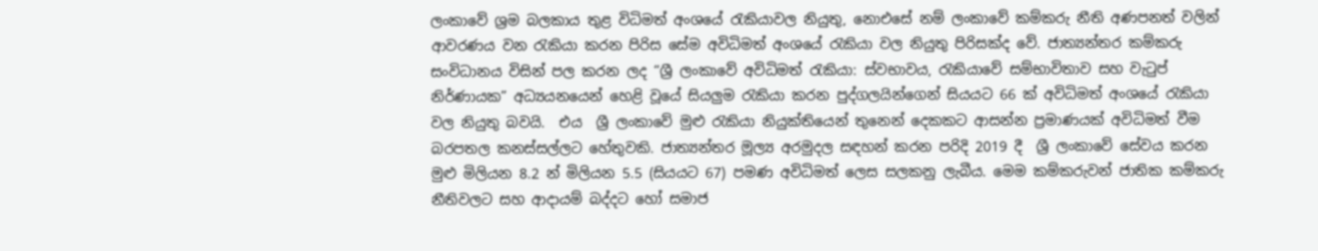ලංකාවේ ශ්‍රම බලකාය තුළ විධිමත් අංශයේ රැකියාවල නියුතු, නොඑසේ නම් ලංකාවේ කම්කරු නීති අණපනත් වලින් ආවරණය වන රැකියා කරන පිරිස සේම අවිධිමත් අංශයේ රැකියා වල නියුතු පිරිසක්ද වේ. ජාත්‍යන්තර කම්කරු සංවිධානය විසින් පල කරන ලද “ශ්‍රී ලංකාවේ අවිධිමත් රැකියා: ස්වභාවය, රැකියාවේ සම්භාවිතාව සහ වැටුප් නිර්ණායක” අධ්‍යයනයෙන් හෙළි වූයේ සියලුම රැකියා කරන පුද්ගලයින්ගෙන් සියයට 66 ක් අවිධිමත් අංශයේ රැකියා වල නියුතු බවයි.  එය  ශ්‍රී ලංකාවේ මුළු රැකියා නියුක්තියෙන් තුනෙන් දෙකකට ආසන්න ප්‍රමාණයක් අවිධිමත් වීම බරපතල කනස්සල්ලට හේතුවකි. ජාත්‍යන්තර මූල්‍ය අරමුදල සඳහන් කරන පරිදි 2019 දී  ශ්‍රී ලංකාවේ සේවය කරන මුළු මිලියන 8.2 න් මිලියන 5.5 (සියයට 67) පමණ අවිධිමත් ලෙස සලකනු ලැබීය. මෙම කම්කරුවන් ජාතික කම්කරු නීතිවලට සහ ආදායම් බද්දට හෝ සමාජ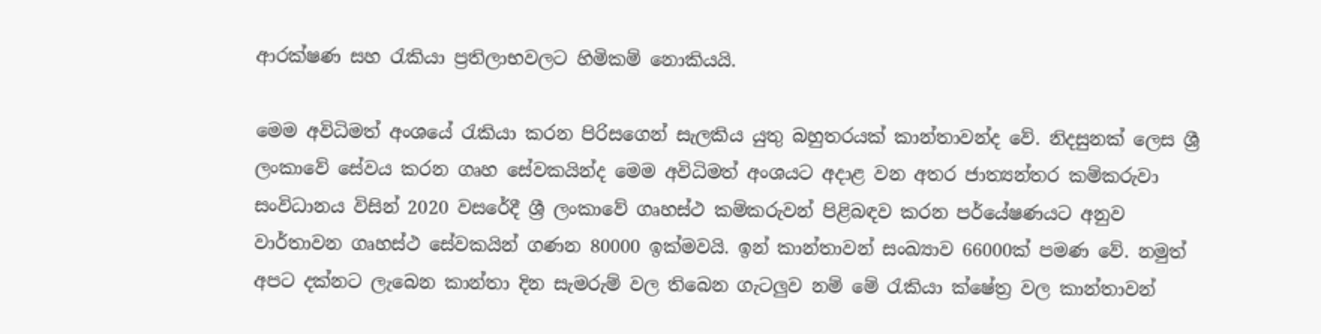ආරක්ෂණ සහ රැකියා ප්‍රතිලාභවලට හිමිකම් නොකියයි.

මෙම අවිධිමත් අංශයේ රැකියා කරන පිරිසගෙන් සැලකිය යුතු බහුතරයක් කාන්තාවන්ද වේ. නිදසුනක් ලෙස ශ්‍රී ලංකාවේ සේවය කරන ගෘහ සේවකයින්ද මෙම අවිධිමත් අංශයට අදාළ වන අතර ජාත්‍යන්තර කම්කරුවා සංවිධානය විසින් 2020 වසරේදී ශ්‍රී ලංකාවේ ගෘහස්ථ කම්කරුවන් පිළිබඳව කරන පර්යේෂණයට අනුව වාර්තාවන ගෘහස්ථ සේවකයින් ගණන 80000 ඉක්මවයි. ඉන් කාන්තාවන් සංඛ්‍යාව 66000ක් පමණ වේ. නමුත් අපට දක්නට ලැබෙන කාන්තා දින සැමරුම් වල තිබෙන ගැටලුව නම් මේ රැකියා ක්ෂේත්‍ර වල කාන්තාවන්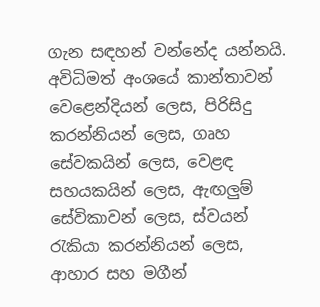ගැන සඳහන් වන්නේද යන්නයි. අවිධිමත් අංශයේ කාන්තාවන් වෙළෙන්දියන් ලෙස, පිරිසිදු කරන්නියන් ලෙස, ගෘහ සේවකයින් ලෙස, වෙළඳ සහයකයින් ලෙස, ඇඟලුම් සේවිකාවන් ලෙස, ස්වයන් රැකියා කරන්නියන් ලෙස, ආහාර සහ මගීන්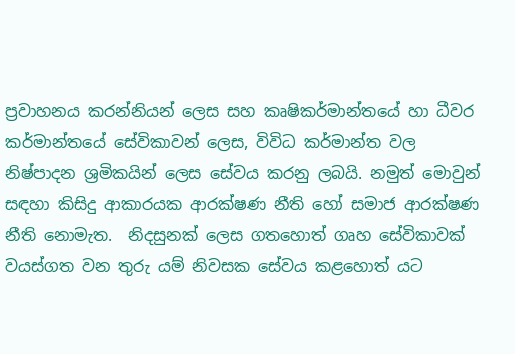ප්‍රවාහනය කරන්නියන් ලෙස සහ කෘෂිකර්මාන්තයේ හා ධීවර කර්මාන්තයේ සේවිකාවන් ලෙස, විවිධ කර්මාන්ත වල නිෂ්පාදන ශ්‍රමිකයින් ලෙස සේවය කරනු ලබයි. නමුත් මොවුන් සඳහා කිසිදු ආකාරයක ආරක්ෂණ නීති හෝ සමාජ ආරක්ෂණ නීති නොමැත.  නිදසුනක් ලෙස ගතහොත් ගෘහ සේවිකාවක් වයස්ගත වන තුරු යම් නිවසක සේවය කළහොත් යට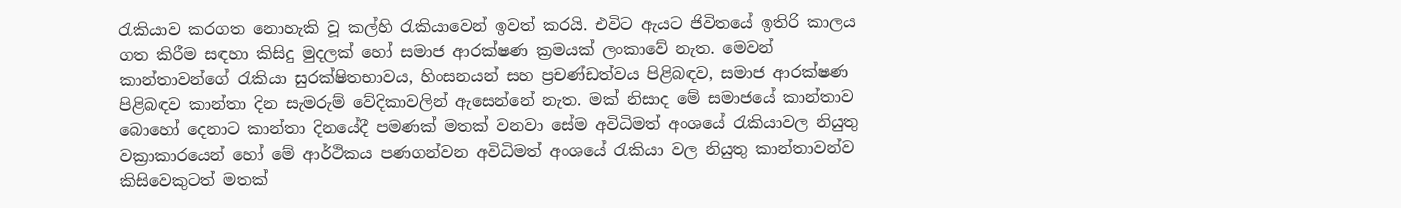රැකියාව කරගත නොහැකි වූ කල්හි රැකියාවෙන් ඉවත් කරයි. එවිට ඇයට ජිවිතයේ ඉතිරි කාලය ගත කිරීම සඳහා කිසිදු මුදලක් හෝ සමාජ ආරක්ෂණ ක්‍රමයක් ලංකාවේ නැත. මෙවන් කාන්තාවන්ගේ රැකියා සුරක්ෂිතභාවය, හිංසනයන් සහ ප්‍රචණ්ඩත්වය පිළිබඳව, සමාජ ආරක්ෂණ පිළිබඳව කාන්තා දින සැමරුම් වේදිකාවලින් ඇසෙන්නේ නැත. මක් නිසාද මේ සමාජයේ කාන්තාව බොහෝ දෙනාට කාන්තා දිනයේදී පමණක් මතක් වනවා සේම අවිධිමත් අංශයේ රැකියාවල නියුතු වක්‍රාකාරයෙන් හෝ මේ ආර්ථිකය පණගන්වන අවිධිමත් අංශයේ රැකියා වල නියුතු කාන්තාවන්ව කිසිවෙකුටත් මතක්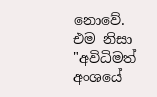නොවේ.  එම නිසා "අවිධිමත් අංශයේ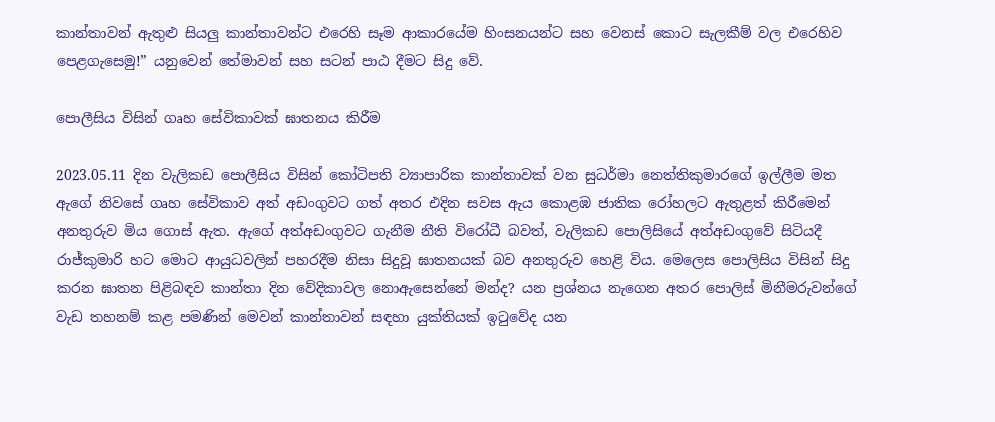කාන්තාවන් ඇතුළු සියලු කාන්තාවන්ට එරෙහි සෑම ආකාරයේම හිංසනයන්ට සහ වෙනස් කොට සැලකීම් වල එරෙහිව පෙළගැසෙමු!” යනුවෙන් තේමාවන් සහ සටන් පාඨ දීමට සිදු වේ.

පොලීසිය විසින් ගෘහ සේවිකාවක් ඝාතනය කිරීම

2023.05.11 දින වැලිකඩ පොලීසිය විසින් කෝටිපති ව්‍යාපාරික කාන්තාවක් වන සුධර්මා නෙත්තිකුමාරගේ ඉල්ලීම මත ඇගේ නිවසේ ගෘහ සේවිකාව අත් අඩංගුවට ගත් අතර එදින සවස ඇය කොළඹ ජාතික රෝහලට ඇතුළත් කිරීමෙන් අනතුරුව මිය ගොස් ඇත. ඇගේ අත්අඩංගුවට ගැනීම නීති විරෝධී බවත්, වැලිකඩ පොලිසියේ අත්අඩංගුවේ සිටියදී රාජ්කුමාරි හට මොට ආයුධවලින් පහරදීම නිසා සිදුවූ ඝාතනයක් බව අනතුරුව හෙළි විය. මෙලෙස පොලිසිය විසින් සිදු කරන ඝාතන පිළිබඳව කාන්තා දින වේදිකාවල නොඇසෙන්නේ මන්ද? යන ප්‍රශ්නය නැගෙන අතර පොලිස් මිනීමරුවන්ගේ වැඩ තහනම් කළ පමණින් මෙවන් කාන්තාවන් සඳහා යුක්තියක් ඉටුවේද යන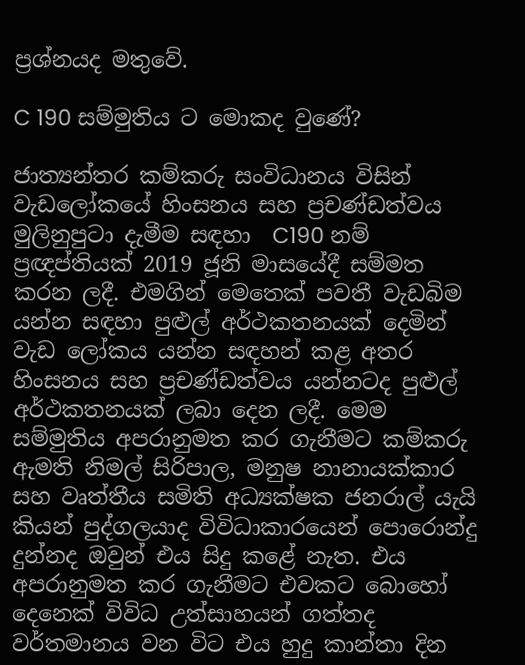ප්‍රශ්නයද මතුවේ.

C 190 සම්මුතිය ට මොකද වුණේ?

ජාත්‍යන්තර කම්කරු සංවිධානය විසින් වැඩලෝකයේ හිංසනය සහ ප්‍රචණ්ඩත්වය මුලිනුපුටා දැමීම සඳහා  C190 නම් ප්‍රඥප්තියක් 2019 ජූනි මාසයේදී සම්මත කරන ලදී. එමගින් මෙතෙක් පවතී වැඩබිම යන්න සඳහා පුළුල් අර්ථකතනයක් දෙමින් වැඩ ලෝකය යන්න සඳහන් කළ අතර හිංසනය සහ ප්‍රචණ්ඩත්වය යන්නටද පුළුල් අර්ථකතනයක් ලබා දෙන ලදී. මෙම සම්මුතිය අපරානුමත කර ගැනීමට කම්කරු ඇමති නිමල් සිරිපාල, මනුෂ නානායක්කාර සහ වෘත්තීය සමිති අධ්‍යක්ෂක ජනරාල් යැයි කියන් පුද්ගලයාද විවිධාකාරයෙන් පොරොන්දු දුන්නද ඔවුන් එය සිදු කළේ නැත. එය අපරානුමත කර ගැනීමට එවකට බොහෝ දෙනෙක් විවිධ උත්සාහයන් ගත්තද වර්තමානය වන විට එය හුදු කාන්තා දින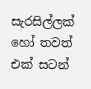සැරසිල්ලක් හෝ තවත් එක් සටන්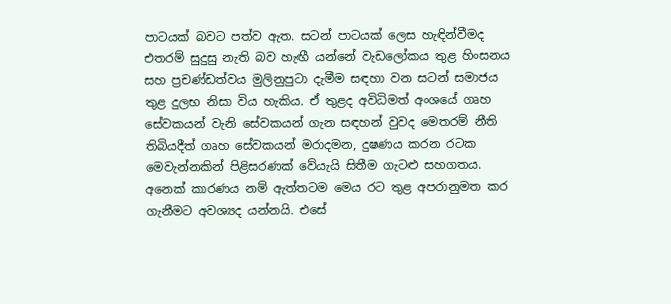පාටයක් බවට පත්ව ඇත. සටන් පාටයක් ලෙස හැඳින්වීමද එතරම් සුදුසු නැති බව හැඟී යන්නේ වැඩලෝකය තුළ හිංසනය සහ ප්‍රචණ්ඩත්වය මුලිනුපුටා දැමීම සඳහා වන සටන් සමාජය තුළ දුලභ නිසා විය හැකිය. ඒ තුළද අවිධිමත් අංශයේ ගෘහ සේවකයන් වැනි සේවකයන් ගැන සඳහන් වුවද මෙතරම් නීති තිබියදීත් ගෘහ සේවකයන් මරාදමන, දුෂණය කරන රටක මෙවැන්නකින් පිළිසරණක් වේයැයි සිතීම ගැටළු සහගතය. අනෙක් කාරණය නම් ඇත්තටම මෙය රට තුළ අපරානුමත කර ගැනීමට අවශ්‍යද යන්නයි. එසේ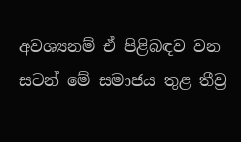අවශ්‍යනම් ඒ පිළිබඳව වන සටන් මේ සමාජය තුළ තීව්‍ර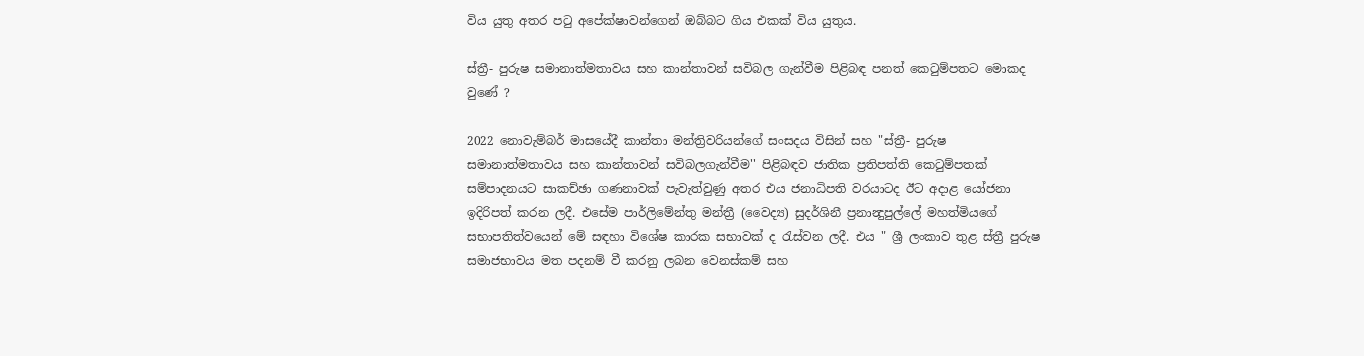විය යුතු අතර පටු අපේක්ෂාවන්ගෙන් ඔබ්බට ගිය එකක් විය යුතුය.

ස්ත්‍රී- පුරුෂ සමානාත්මතාවය සහ කාන්තාවන් සවිබල ගැන්වීම පිළිබඳ පනත් කෙටුම්පතට මොකද වුණේ ?

2022 නොවැම්බර් මාසයේදී කාන්තා මන්ත්‍රිවරියන්ගේ සංසදය විසින් සහ "ස්ත්‍රී- පුරුෂ සමානාත්මතාවය සහ කාන්තාවන් සවිබලගැන්වීම'' පිළිබඳව ජාතික ප්‍රතිපත්ති කෙටුම්පතක් සම්පාදනයට සාකච්ඡා ගණනාවක් පැවැත්වුණු අතර එය ජනාධිපති වරයාටද ඊට අදාළ යෝජනා ඉදිරිපත් කරන ලදී. එසේම පාර්ලිමේන්තු මන්ත්‍රී (වෛද්‍ය) සුදර්ශිනී ප්‍රනාන්‍දුපුල්ලේ මහත්මියගේ සභාපතිත්වයෙන් මේ සඳහා විශේෂ කාරක සභාවක් ද රැස්වන ලදී. එය " ශ්‍රී ලංකාව තුළ ස්ත්‍රී පුරුෂ සමාජභාවය මත පදනම් වී කරනු ලබන වෙනස්කම් සහ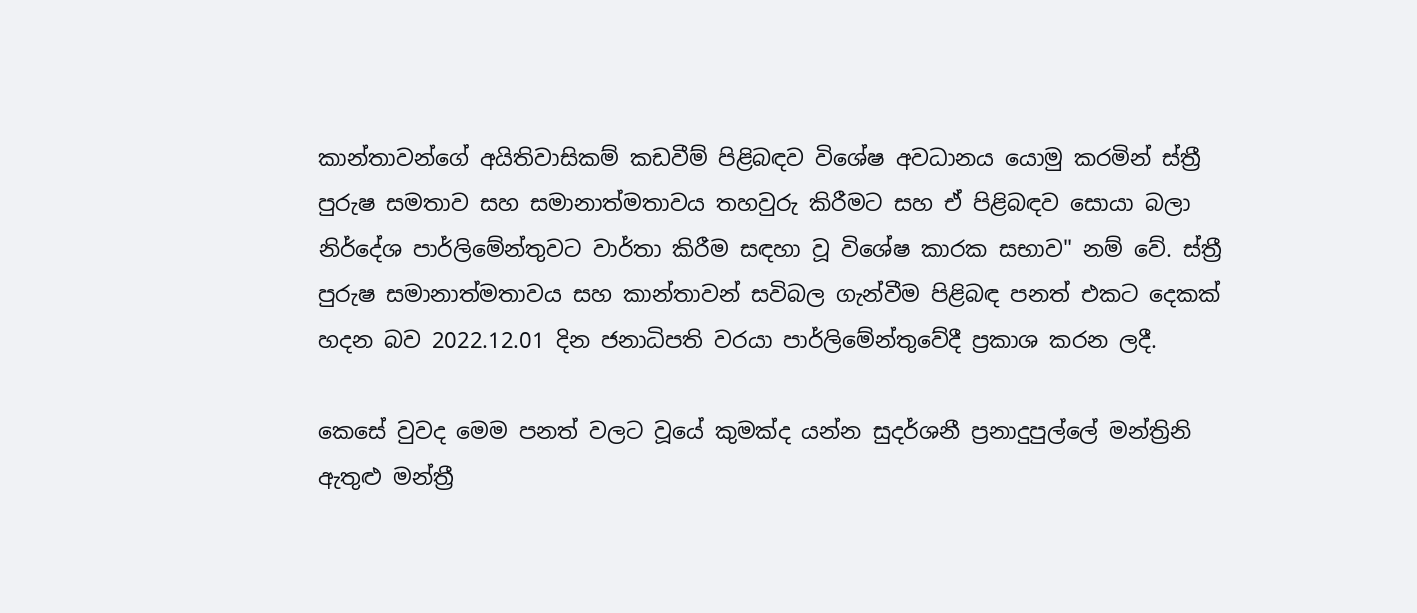කාන්තාවන්ගේ අයිතිවාසිකම් කඩවීම් පිළිබඳව විශේෂ අවධානය යොමු කරමින් ස්ත්‍රී පුරුෂ සමතාව සහ සමානාත්මතාවය තහවුරු කිරීමට සහ ඒ පිළිබඳව සොයා බලා නිර්දේශ පාර්ලිමේන්තුවට වාර්තා කිරීම සඳහා වූ විශේෂ කාරක සභාව" නම් වේ. ස්ත්‍රී පුරුෂ සමානාත්මතාවය සහ කාන්තාවන් සවිබල ගැන්වීම පිළිබඳ පනත් එකට දෙකක් හදන බව 2022.12.01 දින ජනාධිපති වරයා පාර්ලිමේන්තුවේදී ප්‍රකාශ කරන ලදී.

කෙසේ වුවද මෙම පනත් වලට වූයේ කුමක්ද යන්න සුදර්ශනී ප්‍රනාදුපුල්ලේ මන්ත්‍රිනි ඇතුළු මන්ත්‍රී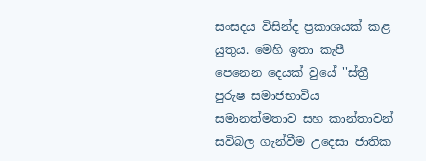සංසදය විසින්ද ප්‍රකාශයක් කළ යුතුය. මෙහි ඉතා කැපී පෙනෙන දෙයක් වුයේ ''ස්ත්‍රී පුරුෂ සමාජභාවිය සමානත්මතාව සහ කාන්තාවන් සවිබල ගැන්වීම උදෙසා ජාතික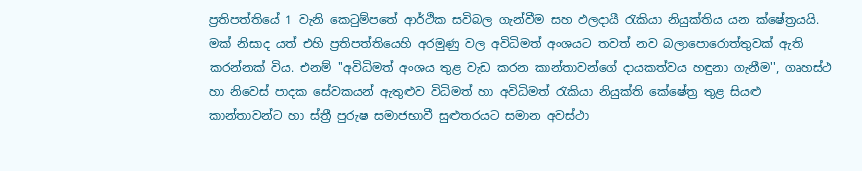ප්‍රතිපත්තියේ 1 වැනි කෙටුම්පතේ ආර්ථික සවිබල ගැන්වීම සහ ඵලදායී රැකියා නියුක්තිය යන ක්ෂේත්‍රයයි. මක් නිසාද යත් එහි ප්‍රතිපත්තියෙහි අරමුණු වල අවිධිමත් අංශයට තවත් නව බලාපොරොත්තුවක් ඇති කරන්නක් විය. එනම් ''අවිධිමත් අංශය තුළ වැඩ කරන කාන්තාවන්ගේ දායකත්වය හඳුනා ගැනීම'', ගෘහස්ථ හා නිවෙස් පාදක සේවකයන් ඇතුළුව විධිමත් හා අවිධිමත් රැකියා නියුක්ති කේෂේත්‍ර තුළ සියළු කාන්තාවන්ට හා ස්ත්‍රී පුරුෂ සමාජභාවී සුළුතරයට සමාන අවස්ථා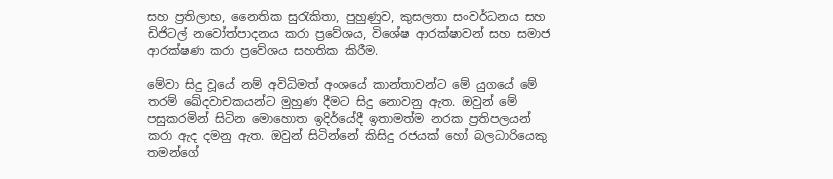සහ ප්‍රතිලාභ, නෛතික සුරැකිතා, පුහුණුව, කුසලතා සංවර්ධනය සහ ඩිජිටල් නවෝත්පාදනය කරා ප්‍රවේශය, විශේෂ ආරක්ෂාවන් සහ සමාජ ආරක්ෂණ කරා ප්‍රවේශය සහතික කිරීම.

මේවා සිදු වූයේ නම් අවිධිමත් අංශයේ කාන්තාවන්ට මේ යුගයේ මේ තරම් ඛේදවාචකයන්ට මුහුණ දීමට සිදු නොවනු ඇත. ඔවුන් මේ පසුකරමින් සිටින මොහොත ඉදිර්යේදී ඉතාමත්ම නරක ප්‍රතිපලයන් කරා ඇද දමනු ඇත. ඔවුන් සිටින්නේ කිසිදු රජයක් හෝ බලධාරියෙකු තමන්ගේ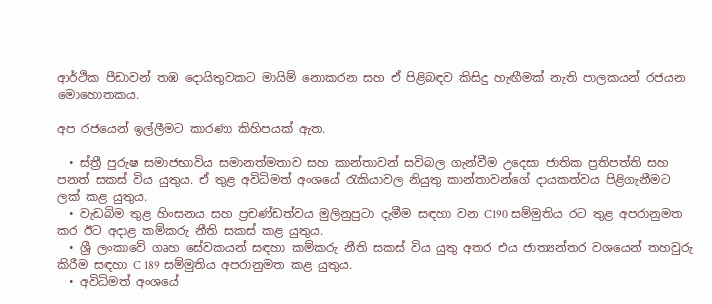ආර්ථික පීඩාවන් තඹ දොයිතුවකට මායිම් නොකරන සහ ඒ පිළිබඳව කිසිදු හැඟීමක් නැති පාලකයන් රජයන මොහොතකය.

අප රජයෙන් ඉල්ලීමට කාරණා කිහිපයක් ඇත.

  • ස්ත්‍රී පුරුෂ සමාජභාවිය සමානත්මතාව සහ කාන්තාවන් සවිබල ගැන්වීම උදෙසා ජාතික ප්‍රතිපත්ති සහ පනත් සකස් විය යුතුය. ඒ තුළ අවිධිමත් අංශයේ රැකියාවල නියුතු කාන්තාවන්ගේ දායකත්වය පිළිගැනීමට ලක් කළ යුතුය.
  • වැඩබිම තුළ හිංසනය සහ ප්‍රචණ්ඩත්වය මුලිනුපුටා දැමීම සඳහා වන C190 සම්මුතිය රට තුළ අපරානුමත කර ඊට අදාළ කම්කරු නීති සකස් කළ යුතුය.
  • ශ්‍රී ලංකාවේ ගෘහ සේවකයන් සඳහා කම්කරු නීති සකස් විය යුතු අතර එය ජාත්‍යන්තර වශයෙන් තහවුරු කිරීම සඳහා C 189 සම්මුතිය අපරානුමත කළ යුතුය.
  • අවිධිමත් අංශයේ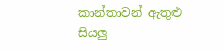කාන්තාවන් ඇතුළු සියලු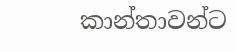කාන්තාවන්ට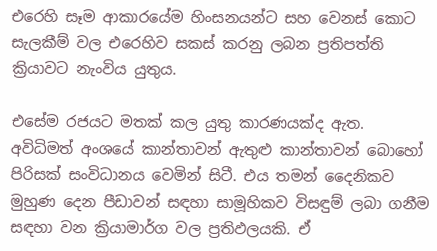එරෙහි සෑම ආකාරයේම හිංසනයන්ට සහ වෙනස් කොට සැලකීම් වල එරෙහිව සකස් කරනු ලබන ප්‍රතිපත්ති ක්‍රියාවට නැංවිය යුතුය.

එසේම රජයට මතක් කල යුතු කාරණයක්ද ඇත. අවිධිමත් අංශයේ කාන්තාවන් ඇතුළු කාන්තාවන් බොහෝ පිරිසක් සංවිධානය වෙමින් සිටී. එය තමන් දෛනිකව මුහුණ දෙන පීඩාවන් සඳහා සාමූහිකව විසඳුම් ලබා ගනීම සඳහා වන ක්‍රියාමාර්ග වල ප්‍රතිඵලයකි. ඒ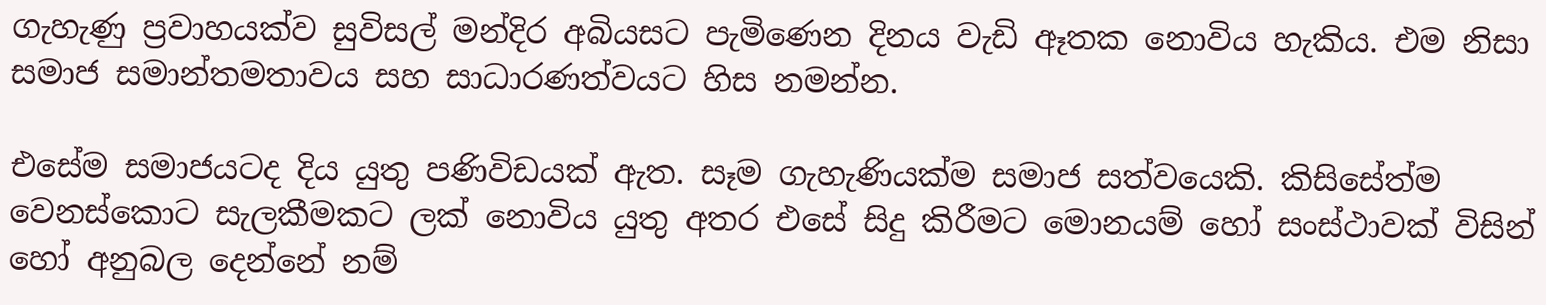ගැහැණු ප්‍රවාහයක්ව සුවිසල් මන්දිර අබියසට පැමිණෙන දිනය වැඩි ඈතක නොවිය හැකිය. එම නිසා සමාජ සමාන්තමතාවය සහ සාධාරණත්වයට හිස නමන්න.

එසේම සමාජයටද දිය යුතු පණිවිඩයක් ඇත. සෑම ගැහැණියක්ම සමාජ සත්වයෙකි. කිසිසේත්ම වෙනස්කොට සැලකීමකට ලක් නොවිය යුතු අතර එසේ සිදු කිරීමට මොනයම් හෝ සංස්ථාවක් විසින් හෝ අනුබල දෙන්නේ නම්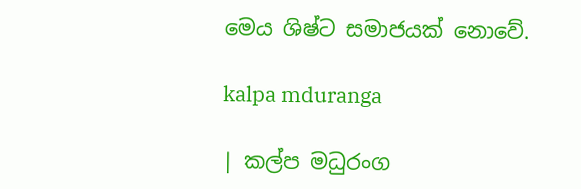මෙය ශිෂ්ට සමාජයක් නොවේ.

kalpa mduranga

| කල්ප මධුරංග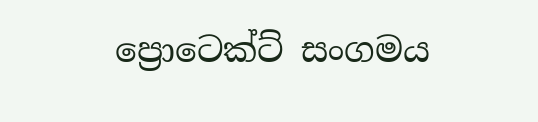ප්‍රොටෙක්ට් සංගමය